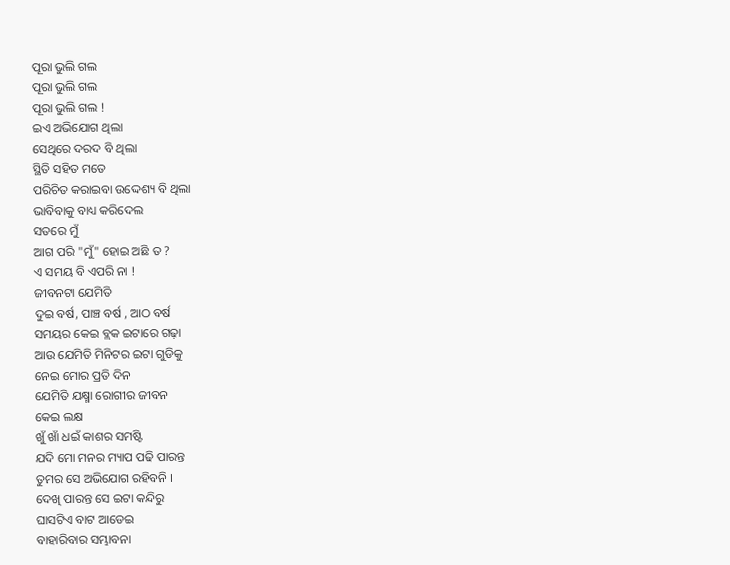ପୂରା ଭୁଲି ଗଲ
ପୂରା ଭୁଲି ଗଲ
ପୂରା ଭୁଲି ଗଲ !
ଇଏ ଅଭିଯୋଗ ଥିଲା
ସେଥିରେ ଦରଦ ବି ଥିଲା
ସ୍ଥିତି ସହିତ ମତେ
ପରିଚିତ କରାଇବା ଉଦ୍ଦେଶ୍ୟ ବି ଥିଲା
ଭାବିବାକୁ ବାଧ୍ୟ କରିଦେଲ
ସତରେ ମୁଁ
ଆଗ ପରି "ମୁଁ" ହୋଇ ଅଛି ତ ?
ଏ ସମୟ ବି ଏପରି ନା !
ଜୀବନଟା ଯେମିତି
ଦୁଇ ବର୍ଷ, ପାଞ୍ଚ ବର୍ଷ , ଆଠ ବର୍ଷ
ସମୟର କେଇ ବ୍ଲକ ଇଟାରେ ଗଢ଼ା
ଆଉ ଯେମିତି ମିନିଟର ଇଟା ଗୁଡିକୁ
ନେଇ ମୋର ପ୍ରତି ଦିନ
ଯେମିତି ଯକ୍ଷ୍ମା ରୋଗୀର ଜୀବନ
କେଇ ଲକ୍ଷ
ଖୁଁ ଖାଁ ଧଇଁ କାଶର ସମଷ୍ଟି
ଯଦି ମୋ ମନର ମ୍ୟାପ ପଢି ପାରନ୍ତ
ତୁମର ସେ ଅଭିଯୋଗ ରହିବନି ।
ଦେଖି ପାରନ୍ତ ସେ ଇଟା କନ୍ଦିରୁ
ଘାସଟିଏ ବାଟ ଆଡେଇ
ବାହାରିବାର ସମ୍ଭାବନା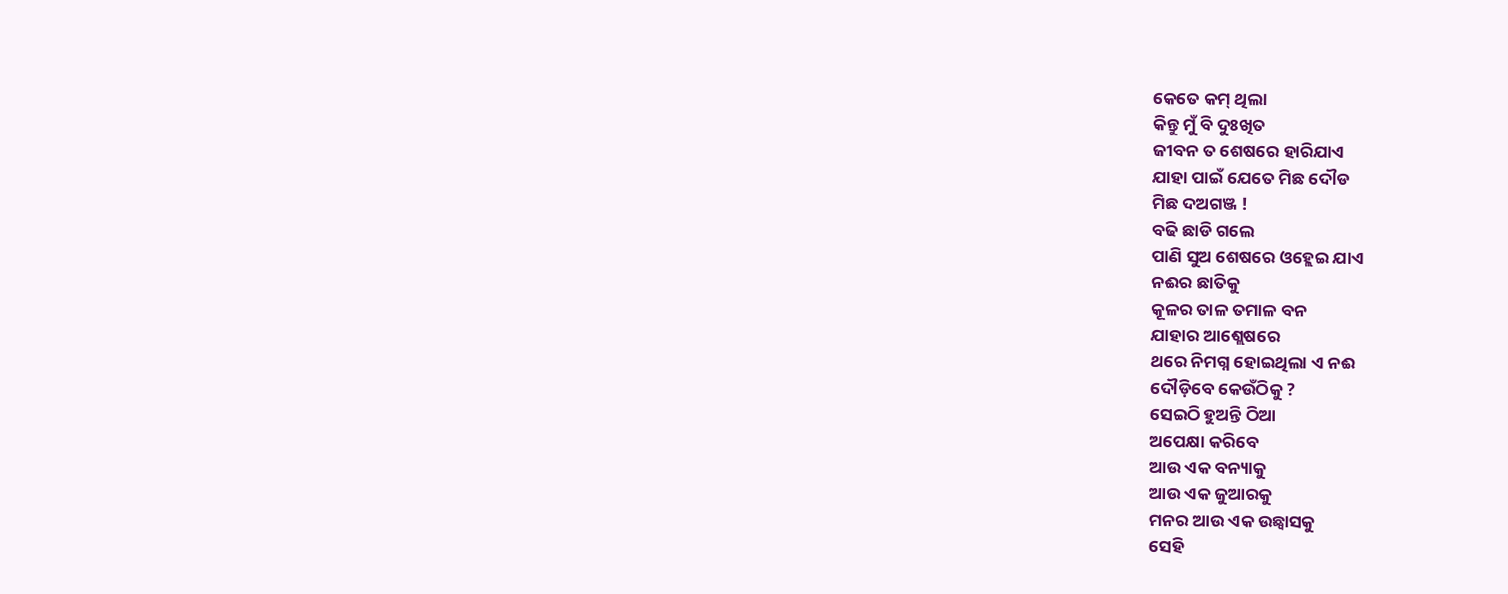କେତେ କମ୍ ଥିଲା
କିନ୍ତୁ ମୁଁ ବି ଦୁଃଖିତ
ଜୀବନ ତ ଶେଷରେ ହାରିଯାଏ
ଯାହା ପାଇଁ ଯେତେ ମିଛ ଦୌଡ
ମିଛ ଦଅଗଞ୍ଜ !
ବଢି ଛାଡି ଗଲେ
ପାଣି ସୁଅ ଶେଷରେ ଓହ୍ଲେଇ ଯାଏ
ନଈର ଛାତିକୁ
କୂଳର ତାଳ ତମାଳ ବନ
ଯାହାର ଆଶ୍ଲେଷରେ
ଥରେ ନିମଗ୍ନ ହୋଇଥିଲା ଏ ନଈ
ଦୌଡ଼ିବେ କେଉଁଠିକୁ ?
ସେଇଠି ହୁଅନ୍ତି ଠିଆ
ଅପେକ୍ଷା କରିବେ
ଆଉ ଏକ ବନ୍ୟାକୁ
ଆଉ ଏକ ଜୁଆରକୁ
ମନର ଆଉ ଏକ ଉଛ୍ୱାସକୁ
ସେହି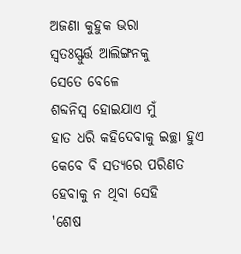ଅଜଣା କୁହୁକ ଭରା
ସ୍ୱତଃସ୍ଫୁର୍ତ୍ତ ଆଲିଙ୍ଗନକୁ
ସେତେ ବେଳେ
ଶବ୍ଦନିସ୍ୱ ହୋଇଯାଏ ମୁଁ
ହାତ ଧରି କହିଦେବାକୁ ଇଚ୍ଛା ହୁଏ
କେବେ ବି ସତ୍ୟରେ ପରିଣତ
ହେବାକୁ ନ ଥିବା ସେହି
'ଶେଷ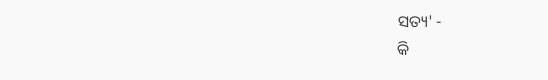ସତ୍ୟ' -
କି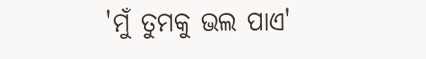'ମୁଁ ତୁମକୁ ଭଲ ପାଏ'